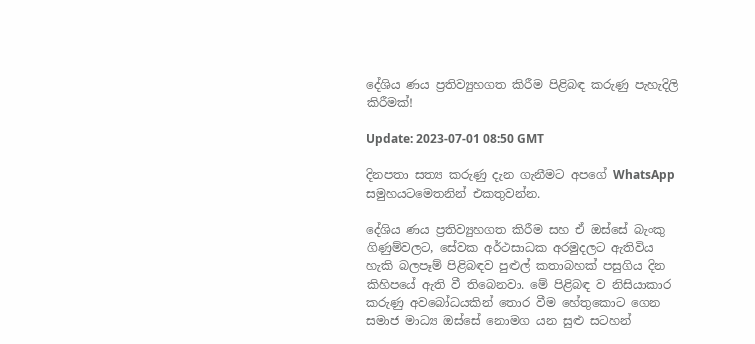දේශිය ණය ප්‍රතිව්‍යුහගත කිරීම පිළිබඳ කරුණු පැහැදිලි කිරීමක්!

Update: 2023-07-01 08:50 GMT

දිනපතා සත්‍ය කරුණු දැන ගැනීමට අපගේ WhatsApp සමුහයටමෙතනින් එකතුවන්න.

දේශිය ණය ප්‍රතිව්‍යුහගත කිරීම සහ ඒ ඔස්සේ බැංකු ගිණුම්වලට, සේවක අර්ථසාධක අරමුදලට ඇතිවිය හැකි බලපෑම් පිළිබඳව පුළුල් කතාබහක් පසුගිය දින කිහිපයේ ඇති වී තිබෙනවා. මේ පිළිබඳ ව නිසියාකාර කරුණු අවබෝධයකින් තොර වීම හේතුකොට ගෙන සමාජ මාධ්‍ය ඔස්සේ නොමග යන සුළු සටහන්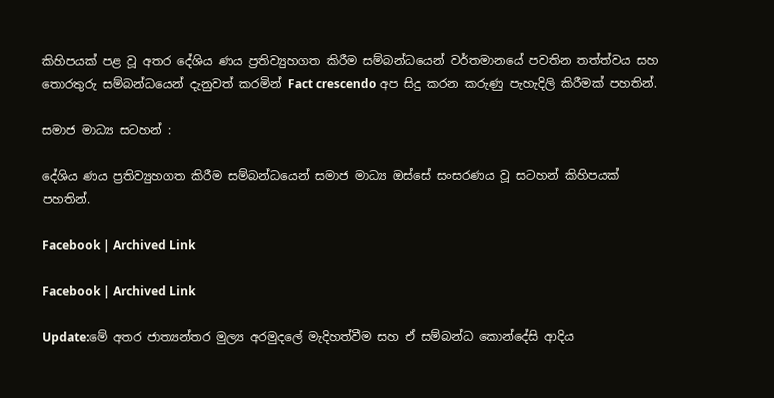කිහිපයක් පළ වූ අතර දේශිය ණය ප්‍රතිව්‍යුහගත කිරීම සම්බන්ධයෙන් වර්තමානයේ පවතින තත්ත්වය සහ තොරතුරු සම්බන්ධයෙන් දැනුවත් කරමින් Fact crescendo අප සිදු කරන කරුණු පැහැදිලි කිරීමක් පහතින්.

සමාජ මාධ්‍ය සටහන් :

දේශිය ණය ප්‍රතිව්‍යුහගත කිරීම සම්බන්ධයෙන් සමාජ මාධ්‍ය ඔස්සේ සංසරණය වූ සටහන් කිහිපයක් පහතින්.

Facebook | Archived Link

Facebook | Archived Link

Update:මේ අතර ජාත්‍යන්තර මුල්‍ය අරමුදලේ මැදිහත්වීම සහ ඒ සම්බන්ධ කොන්දේසි ආදිය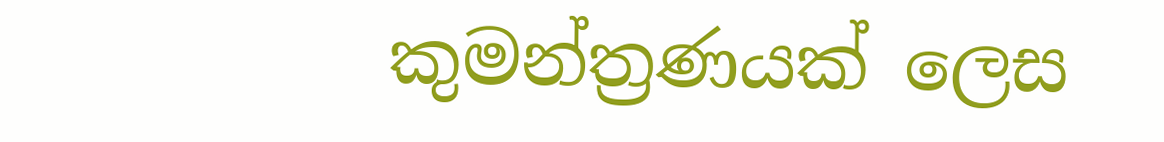කුමන්ත්‍රණයක් ලෙස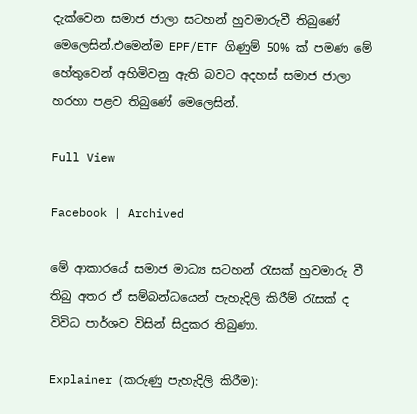දැක්වෙන සමාජ ජාලා සටහන් හුවමාරුවී තිබුණේ මෙලෙසින්.එමෙන්ම EPF/ETF ගිණුම් 50% ක් පමණ මේ හේතුවෙන් අහිමිවනු ඇති බවට අදහස් සමාජ ජාලා හරහා පළව තිබුණේ මෙලෙසින්.

Full View

Facebook | Archived

මේ ආකාරයේ සමාජ මාධ්‍ය සටහන් රැසක් හුවමාරු වී තිබු අතර ඒ සම්බන්ධයෙන් පැහැදිලි කිරීම් රැසක් ද විවිධ පාර්ශව විසින් සිදුකර තිබුණා.

Explainer (කරුණු පැහැදිලි කිරීම):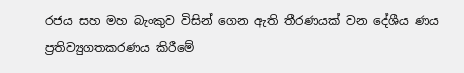රජය සහ මහ බැංකුව විසින් ගෙන ඇති තීරණයක් වන දේශීය ණය ප්‍රතිව්‍යුගතකරණය කිරීමේ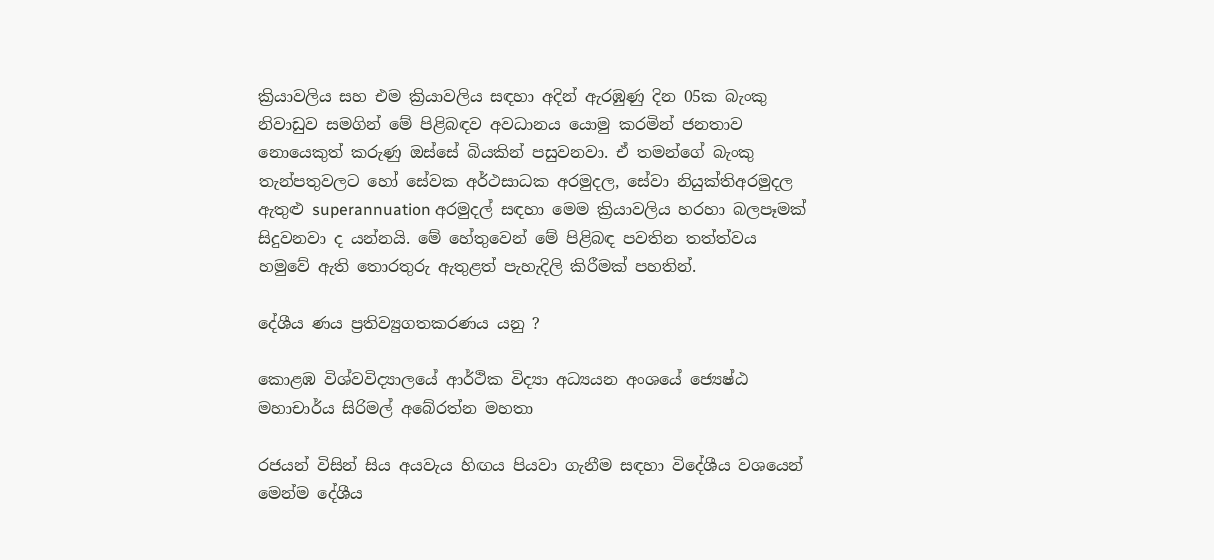ක්‍රියාවලිය සහ එම ක්‍රියාවලිය සඳහා අදින් ඇරඹුණු දින 05ක බැංකු නිවාඩුව සමගින් මේ පිළිබඳව අවධානය යොමු කරමින් ජනතාව නොයෙකුත් කරුණු ඔස්සේ බියකින් පසුවනවා. ඒ තමන්ගේ බැංකු තැන්පතුවලට හෝ සේවක අර්ථසාධක අරමුදල, සේවා නියුක්තිඅරමුදල ඇතුළු superannuation අරමුදල් සඳහා මෙම ක්‍රියාවලිය හරහා බලපෑමක් සිදුවනවා ද යන්නයි. මේ හේතුවෙන් මේ පිළිබඳ පවතින තත්ත්වය හමුවේ ඇති තොරතුරු ඇතුළත් පැහැදිලි කිරීමක් පහතින්.

දේශීය ණය ප්‍රතිව්‍යුගතකරණය යනු ?

කොළඹ විශ්වවිද්‍යාලයේ ආර්ථික විද්‍යා අධ්‍යයන අංශයේ ජ්‍යෙෂ්ඨ මහාචාර්ය සිරිමල් අබේරත්න මහතා

රජයන් විසින් සිය අයවැය හිඟය පියවා ගැනීම සඳහා විදේශීය වශයෙන් මෙන්ම දේශීය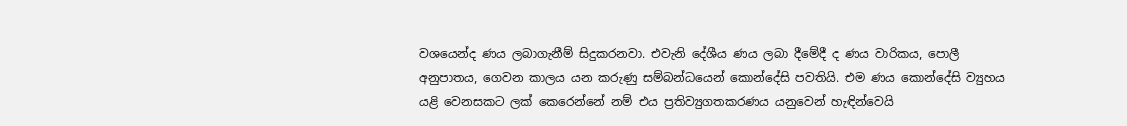වශයෙන්ද ණය ලබාගැනීම් සිදුකරනවා. එවැනි දේශීය ණය ලබා දීමේදී ද ණය වාරිකය, පොලී අනුපාතය, ගෙවන කාලය යන කරුණු සම්බන්ධයෙන් කොන්දේසි පවතියි. එම ණය කොන්දේසි ව්‍යුහය යළි වෙනසකට ලක් කෙරෙන්නේ නම් එය ප්‍රතිව්‍යුගතකරණය යනුවෙන් හැඳින්වෙයි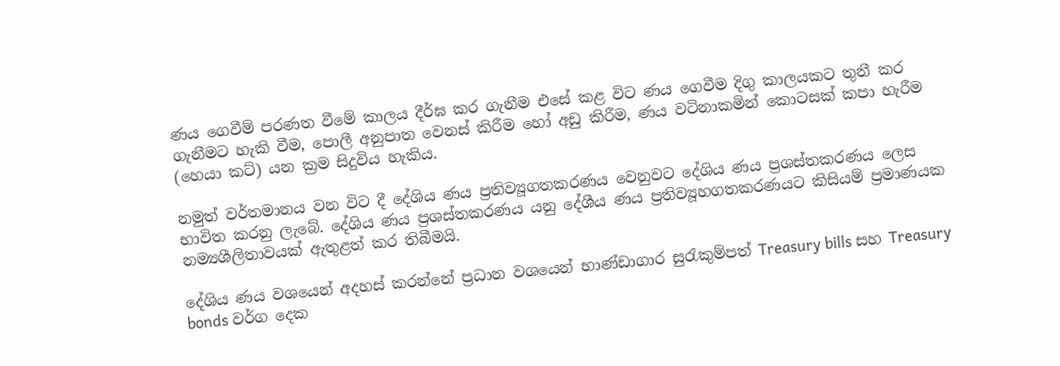ණය ගෙවීම් පරණත වීමේ කාලය දීර්ඝ කර ගැනීම එසේ කළ විට ණය ගෙවීම දිගු කාලයකට තුනී කර ගැනීමට හැකි වීම, පොලී අනුපාත වෙනස් කිරීම හෝ අඩු කිරීම, ණය වටිනාකමින් කොටසක් කපා හැරීම (හෙයා කට්) යන ක්‍රම සිදුවිය හැකිය.

නමුත් වර්තමානය වන විට දී දේශිය ණය ප්‍රතිව්‍යූගතකරණය වෙනුවට දේශිය ණය ප්‍රශස්තකරණය ලෙස භාවිත කරනු ලැබේ. දේශිය ණය ප්‍රශස්තකරණය යනු දේශීය ණය ප්‍රතිව්‍යූහගතකරණයට කිසියම් ප්‍රමාණයක නම්‍යශීලිතාවයක් ඇතුළත් කර තිබීමයි.

දේශිය ණය වශයෙන් අදහස් කරන්නේ ප්‍රධාන වශයෙන් භාණ්ඩාගාර සුරැකුම්පත් Treasury bills සහ Treasury bonds වර්ග දෙක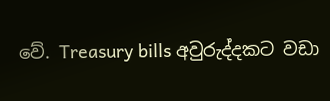වේ. Treasury bills අවුරුද්දකට වඩා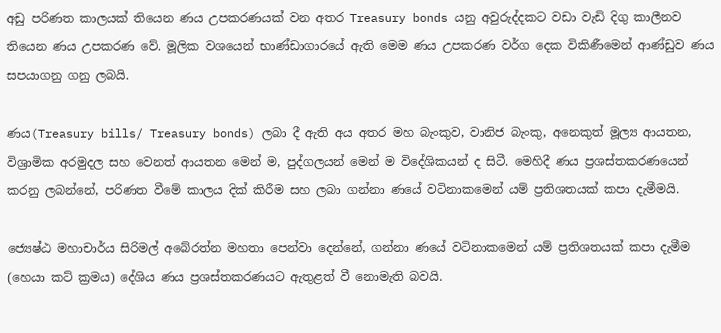අඩු පරිණත කාලයක් තියෙන ණය උපකරණයක් වන අතර Treasury bonds යනු අවුරුද්දකට වඩා වැඩි දිගු කාලීනව තියෙන ණය උපකරණ වේ. මූලික වශයෙන් භාණ්ඩාගාරයේ ඇති මෙම ණය උපකරණ වර්ග දෙක විකිණීමෙන් ආණ්ඩුව ණය සපයාගනු ගනු ලබයි.

ණය(Treasury bills/ Treasury bonds) ලබා දී ඇති අය අතර මහ බැංකුව, වානිජ බැංකු, අනෙකුත් මූල්‍ය ආයතන, විශ්‍රාමික අරමුදල සහ වෙනත් ආයතන මෙන් ම, පුද්ගලයන් මෙන් ම විදේශිකයන් ද සිටී. මෙහිදී ණය ප්‍රශස්තකරණයෙන් කරනු ලබන්නේ, පරිණත වීමේ කාලය දික් කිරීම සහ ලබා ගන්නා ණයේ වටිනාකමෙන් යම් ප්‍රතිශතයක් කපා දැමීමයි.

ජ්‍යෙෂ්ඨ මහාචාර්ය සිරිමල් අබේරත්න මහතා පෙන්වා දෙන්නේ, ගන්නා ණයේ වටිනාකමෙන් යම් ප්‍රතිශතයක් කපා දැමීම (හෙයා කට් ක්‍රමය) දේශිය ණය ප්‍රශස්තකරණයට ඇතුළත් වී නොමැති බවයි.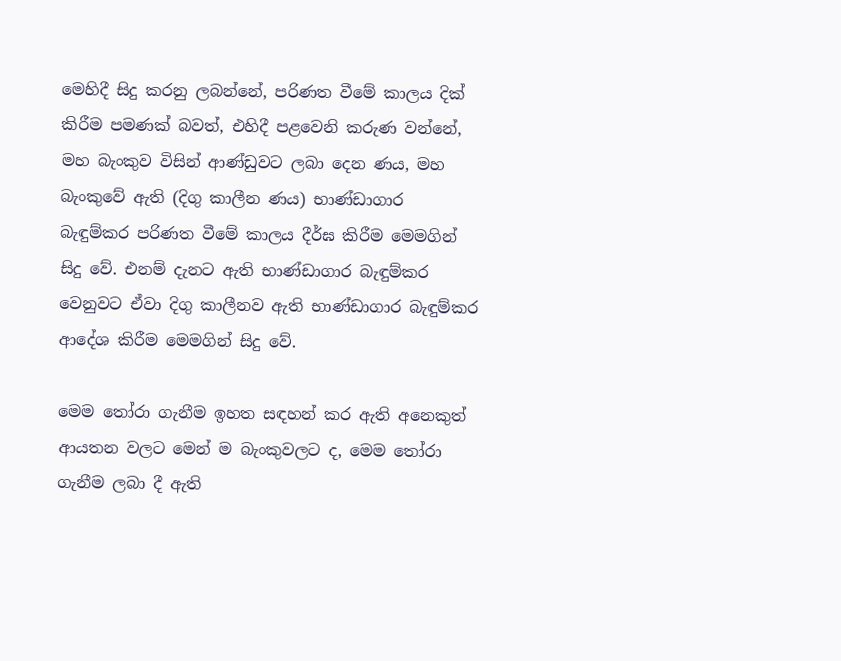මෙහිදී සිදු කරනු ලබන්නේ, පරිණත වීමේ කාලය දික් කිරීම පමණක් බවත්, එහිදී පළවෙනි කරුණ වන්නේ, මහ බැංකුව විසින් ආණ්ඩුවට ලබා දෙන ණය, මහ බැංකුවේ ඇති (දිගු කාලීන ණය) භාණ්ඩාගාර බැඳුම්කර පරිණත වීමේ කාලය දීර්ඝ කිරීම මෙමගින් සිදු වේ. එනම් දැනට ඇති භාණ්ඩාගාර බැඳුම්කර වෙනුවට ඒවා දිගු කාලීනව ඇති භාණ්ඩාගාර බැඳුම්කර ආදේශ කිරීම මෙමගින් සිදු වේ.

මෙම තෝරා ගැනීම ඉහත සඳහන් කර ඇති අනෙකුත් ආයතන වලට මෙන් ම බැංකුවලට ද, මෙම තෝරා ගැනීම ලබා දී ඇති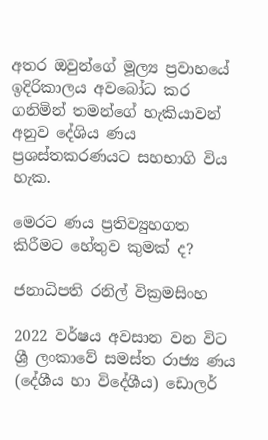අතර ඔවුන්ගේ මූල්‍ය ප්‍රවාහයේ ඉදිරිකාලය අවබෝධ කර ගනිමින් තමන්ගේ හැකියාවන් අනුව දේශිය ණය ප්‍රශස්තකරණයට සහභාගි විය හැක.

මෙරට ණය ප්‍රතිව්‍යුහගත කිරීමට හේතුව කුමක් ද?

ජනාධිපති රනිල් වික්‍රමසිංහ

2022 වර්ෂය අවසාන වන විට ශ්‍රී ලංකාවේ සමස්ත රාජ්‍ය ණය (දේශීය හා විදේශීය) ඩොලර්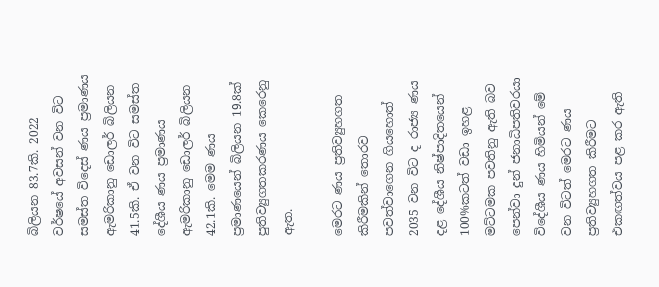බිලියන 83.7කි. 2022 වර්ෂයේ අවසන් වන විට සමස්ත විදෙස් ණය ප්‍රමාණය ඇමරිකානු ඩොලර් බිලියන 41.5කි. ඒ වන විට සමස්ත දේශීය ණය ප්‍රමාණය ඇමරිකානු ඩොලර් බිලියන 42.1කි. මෙම ණය ප්‍රමාණයෙන් බිලියන 19.8ක් පුතිව්‍යුගතකරණය කෙරෙනු ඇත.

මෙරට ණය ප්‍රතිව්‍යුහගත කිරීමකින් තොරව පවත්වාගෙන ගියහොත් 2035 වන විට ද රාජ්‍ය ණය දළ දේශීය නිෂ්පාදිතයෙන් 100%කටත් වඩා ඉහළ මට්ටමක පවතිනු ඇති බව පෙන්වා දුන් ජනාධිපතිවරයා විදේශීය ණය හිමියන් මේ වන විටත් මෙරට ණය ප්‍රතිව්‍යුහගත කිරීමට එකඟත්වය පළ කර ඇති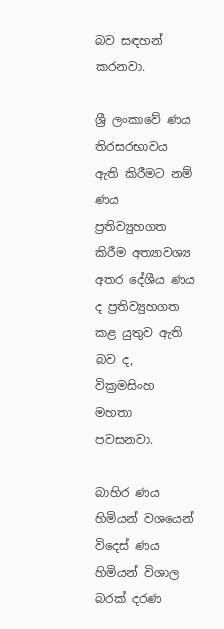බව සඳහන් කරනවා.

ශ්‍රී ලංකාවේ ණය තිරසරභාවය ඇති කිරීමට නම් ණය ප්‍රතිව්‍යුහගත කිරීම අත්‍යාවශ්‍ය අතර දේශීය ණය ද ප්‍රතිව්‍යුහගත කළ යුතුව ඇති බව ද, වික්‍රමසිංහ මහතා පවසනවා.

බාහිර ණය හිමියන් වශයෙන් විදෙස් ණය හිමියන් විශාල බරක් දරණ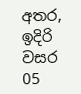අතර, ඉදිරි වසර 05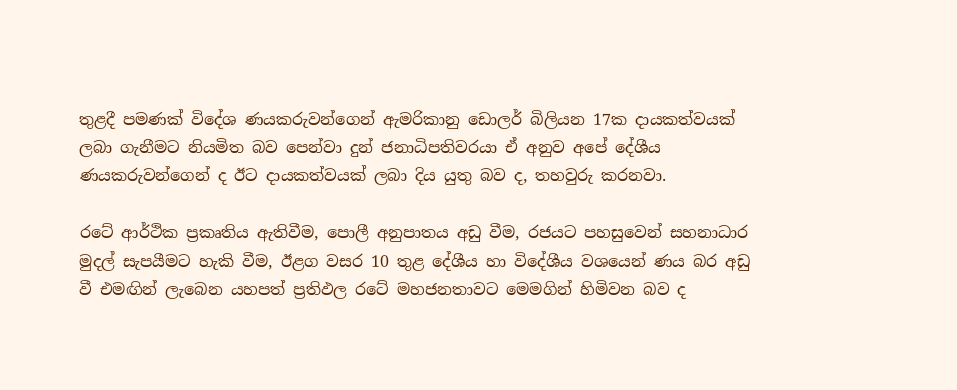තුළදී පමණක් විදේශ ණයකරුවන්ගෙන් ඇමරිකානු ඩොලර් බිලියන 17ක දායකත්වයක් ලබා ගැනීමට නියමිත බව පෙන්වා දුන් ජනාධිපතිවරයා ඒ අනුව අපේ දේශීය ණයකරුවන්ගෙන් ද ඊට දායකත්වයක් ලබා දිය යුතු බව ද, තහවුරු කරනවා.

රටේ ආර්ථික ප්‍රකෘතිය ඇතිවීම, පොලී අනුපාතය අඩු වීම, රජයට පහසුවෙන් සහනාධාර මුදල් සැපයීමට හැකි වීම, ඊළග වසර 10 තුළ දේශීය හා විදේශීය වශයෙන් ණය බර අඩු වී එමඟින් ලැබෙන යහපත් ප්‍රතිඵල රටේ මහජනතාවට මෙමගින් හිමිවන බව ද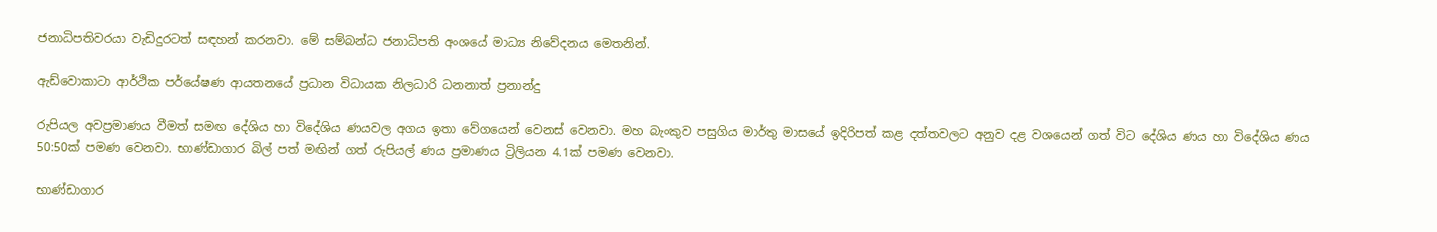ජනාධිපතිවරයා වැඩිදුරටත් සඳහන් කරනවා. මේ සම්බන්ධ ජනාධිපති අංශයේ මාධ්‍ය නිවේදනය මෙතනින්.

ඇඩ්වොකාටා ආර්ථික පර්යේෂණ ආයතනයේ ප්‍රධාන විධායක නිලධාරි ධනනාත් ප්‍රනාන්දු

රුපියල අවප්‍රමාණය වීමත් සමඟ දේශිය හා විදේශිය ණයවල අගය ඉතා වේගයෙන් වෙනස් වෙනවා. මහ බැංකුව පසුගිය මාර්තු මාසයේ ඉදිරිපත් කළ දත්තවලට අනුව දළ වශයෙන් ගත් විට දේශිය ණය හා විදේශිය ණය 50:50ක් පමණ වෙනවා. භාණ්ඩාගාර බිල් පත් මඟින් ගත් රුපියල් ණය ප්‍රමාණය ට්‍රිලියන 4.1ක් පමණ වෙනවා.

භාණ්ඩාගාර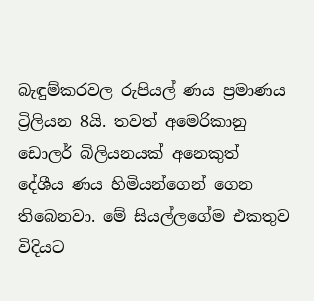බැඳුම්කරවල රුපියල් ණය ප්‍රමාණය ට්‍රිලියන 8යි. තවත් අමෙරිකානු ඩොලර් බිලියනයක් අනෙකුත් දේශීය ණය හිමියන්ගෙන් ගෙන තිබෙනවා. මේ සියල්ලගේම එකතුව විදියට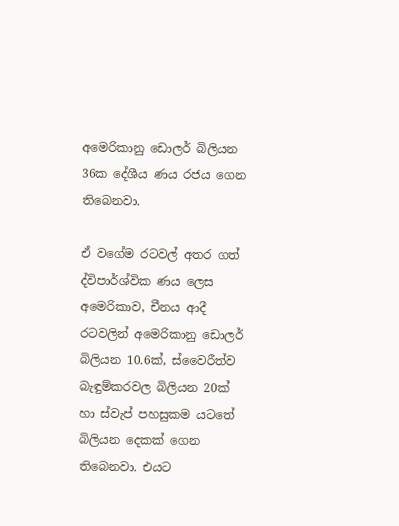අමෙරිකානු ඩොලර් බිලියන 36ක දේශීය ණය රජය ගෙන තිබෙනවා.

ඒ වගේම රටවල් අතර ගත් ද්විපාර්ශ්වික ණය ලෙස අමෙරිකාව, චීනය ආදී රටවලින් අමෙරිකානු ඩොලර් බිලියන 10.6ක්, ස්වෛරීත්ව බැඳුම්කරවල බිලියන 20ක් හා ස්වැප් පහසුකම යටතේ බිලියන දෙකක් ගෙන තිබෙනවා. එයට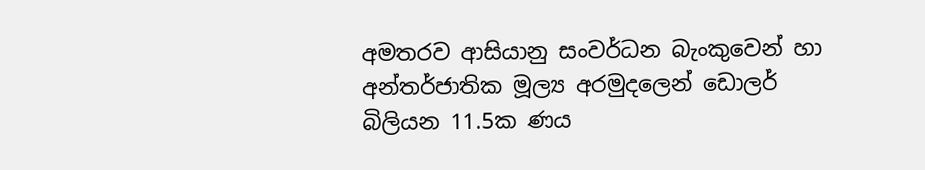අමතරව ආසියානු සංවර්ධන බැංකුවෙන් හා අන්තර්ජාතික මූල්‍ය අරමුදලෙන් ඩොලර් බිලියන 11.5ක ණය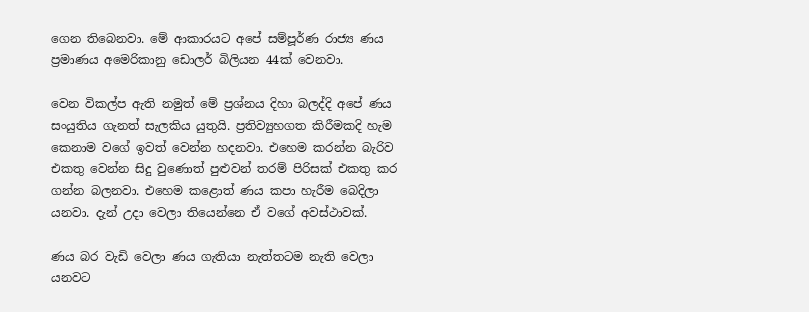ගෙන තිබෙනවා. මේ ආකාරයට අපේ සම්පූර්ණ රාජ්‍ය ණය ප්‍රමාණය අමෙරිකානු ඩොලර් බිලියන 44ක් වෙනවා.

වෙන විකල්ප ඇති නමුත් මේ ප්‍රශ්නය දිහා බලද්දි අපේ ණය සංයුතිය ගැනත් සැලකිය යුතුයි. ප්‍රතිව්‍යුහගත කිරීමකදි හැම කෙනාම වගේ ඉවත් වෙන්න හදනවා. එහෙම කරන්න බැරිව එකතු වෙන්න සිදු වුණොත් පුළුවන් තරම් පිරිසක් එකතු කර ගන්න බලනවා. එහෙම කළොත් ණය කපා හැරීම බෙදිලා යනවා. දැන් උදා වෙලා තියෙන්නෙ ඒ වගේ අවස්ථාවක්.

ණය බර වැඩි වෙලා ණය ගැතියා නැත්තටම නැති වෙලා යනවට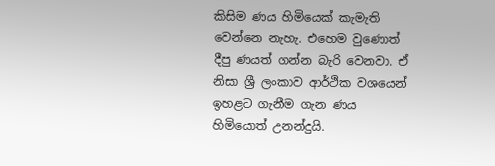කිසිම ණය හිමියෙක් කැමැති වෙන්නෙ නැහැ. එහෙම වුණොත් දීපු ණයත් ගන්න බැරි වෙනවා. ඒ නිසා ශ්‍රී ලංකාව ආර්ථික වශයෙන් ඉහළට ගැනීම ගැන ණය හිමියොත් උනන්දුයි.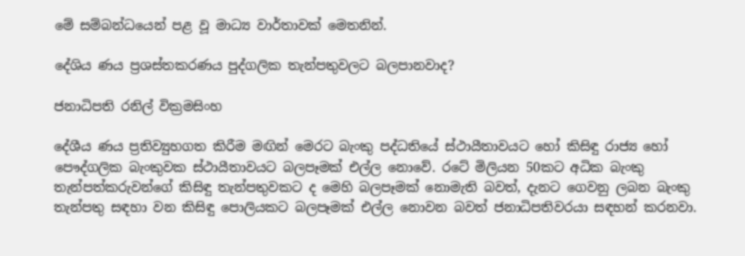මේ සම්බන්ධයෙන් පළ වූ මාධ්‍ය වාර්තාවක් මෙතනින්.

දේශිය ණය ප්‍රශස්තකරණය පුද්ගලික තැන්පතුවලට බලපානවාද?

ජනාධිපති රනිල් වික්‍රමසිංහ

දේශීය ණය ප්‍රතිව්‍යුහගත කිරීම මඟින් මෙරට බැංකු පද්ධතියේ ස්ථායීතාවයට හෝ කිසිඳු රාජ්‍ය හෝ පෞද්ගලික බැංකුවක ස්ථායීතාවයට බලපෑමක් එල්ල නොවේ. රටේ මිලියන 50කට අධික බැංකු තැන්පත්කරුවන්ගේ කිසිඳු තැන්පතුවකට ද මෙහි බලපෑමක් නොමැති බවත්, දැනට ගෙවනු ලබන බැංකු තැන්පතු සඳහා වන කිසිඳු පොලියකට බලපෑමක් එල්ල නොවන බවත් ජනාධිපතිවරයා සඳහන් කරනවා.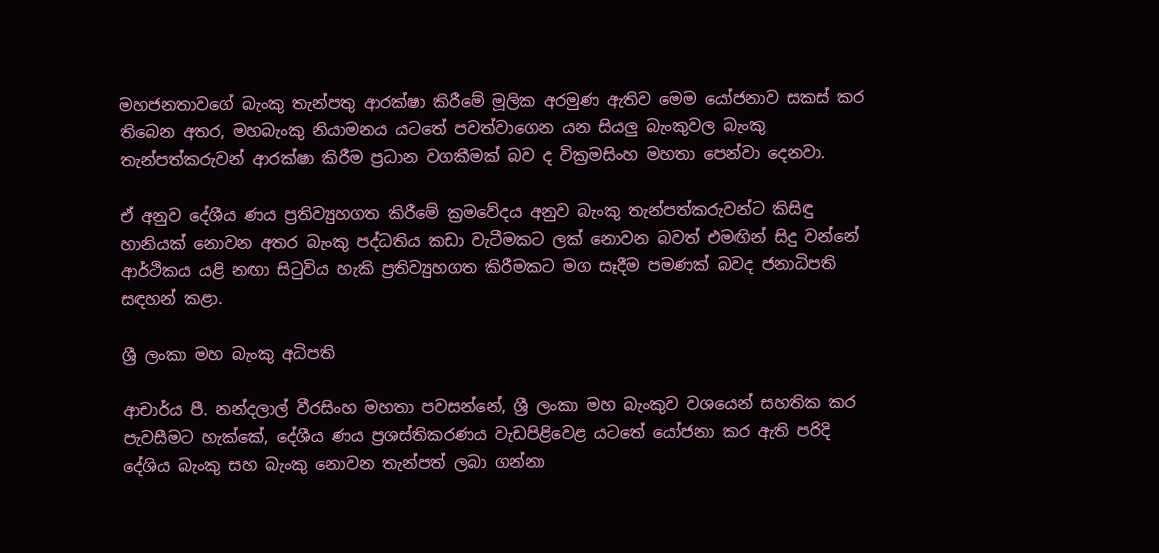මහජනතාවගේ බැංකු තැන්පතු ආරක්ෂා කිරීමේ මූලික අරමුණ ඇතිව මෙම යෝජනාව සකස් කර තිබෙන අතර, මහබැංකු නියාමනය යටතේ පවත්වාගෙන යන සියලු බැංකුවල බැංකු තැන්පත්කරුවන් ආරක්ෂා කිරීම ප්‍රධාන වගකීමක් බව ද වික්‍රමසිංහ මහතා පෙන්වා දෙනවා.

ඒ අනුව දේශීය ණය ප්‍රතිව්‍යුහගත කිරීමේ ක්‍රමවේදය අනුව බැංකු තැන්පත්කරුවන්ට කිසිඳු හානියක් නොවන අතර බැංකු පද්ධතිය කඩා වැටීමකට ලක් නොවන බවත් එමඟින් සිදු වන්නේ ආර්ථිකය යළි නඟා සිටුවිය හැකි ප්‍රතිව්‍යුහගත කිරීමකට මග සෑදීම පමණක් බවද ජනාධිපති සඳහන් කළා.

ශ්‍රී ලංකා මහ බැංකු අධිපති

ආචාර්ය පී. නන්දලාල් වීරසිංහ මහතා පවසන්නේ, ශ්‍රී ලංකා මහ බැංකුව වශයෙන් සහතික කර පැවසීමට හැක්කේ, දේශීය ණය ප්‍රශස්තිකරණය වැඩපිළිවෙළ යටතේ යෝජනා කර ඇති පරිදි දේශිය බැංකු සහ බැංකු නොවන තැන්පත් ලබා ගන්නා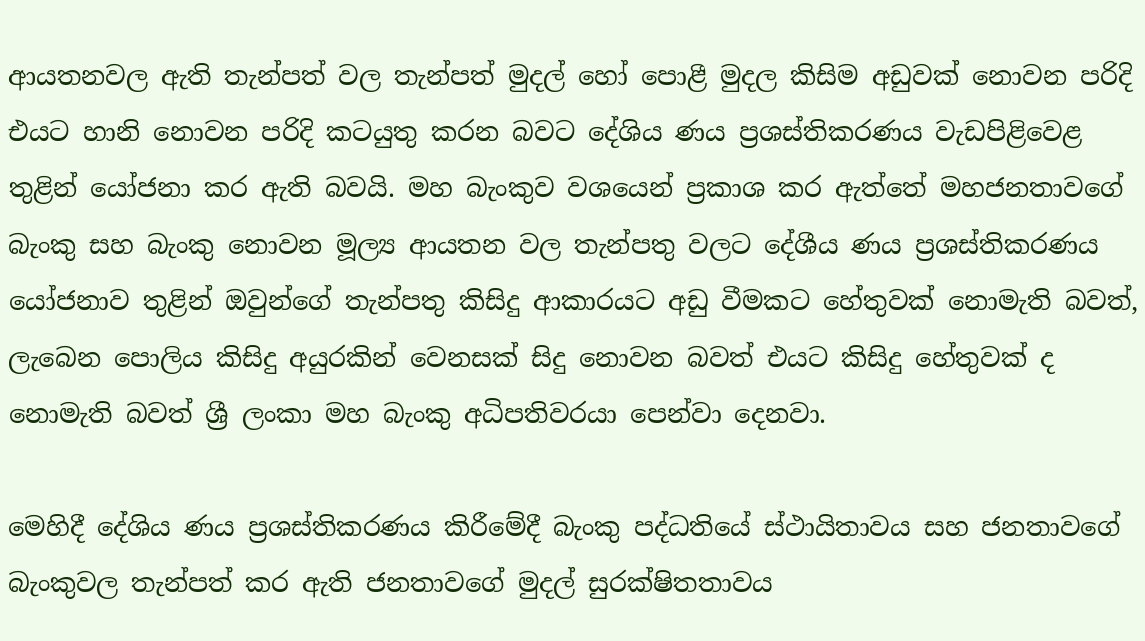ආයතනවල ඇති තැන්පත් වල තැන්පත් මුදල් හෝ පොළී මුදල කිසිම අඩුවක් නොවන පරිදි එයට හානි නොවන පරිදි කටයුතු කරන බවට දේශිය ණය ප්‍රශස්තිකරණය වැඩපිළිවෙළ තුළින් යෝජනා කර ඇති බවයි. මහ බැංකුව වශයෙන් ප්‍රකාශ කර ඇත්තේ මහජනතාවගේ බැංකු සහ බැංකු නොවන මූල්‍ය ආයතන වල තැන්පතු වලට දේශීය ණය ප්‍රශස්තිකරණය යෝජනාව තුළින් ඔවුන්ගේ තැන්පතු කිසිදු ආකාරයට අඩු වීමකට හේතුවක් නොමැති බවත්, ලැබෙන පොලිය කිසිදු අයුරකින් වෙනසක් සිදු නොවන බවත් එයට කිසිදු හේතුවක් ද නොමැති බවත් ශ්‍රී ලංකා මහ බැංකු අධිපතිවරයා පෙන්වා දෙනවා.

මෙහිදී දේශිය ණය ප්‍රශස්තිකරණය කිරීමේදී බැංකු පද්ධතියේ ස්ථායිතාවය සහ ජනතාවගේ බැංකුවල තැන්පත් කර ඇති ජනතාවගේ මුදල් සුරක්ෂිතතාවය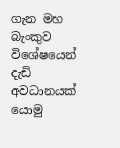ගැන මහ බැංකුව විශේෂයෙන් දැඩි අවධානයක් යොමු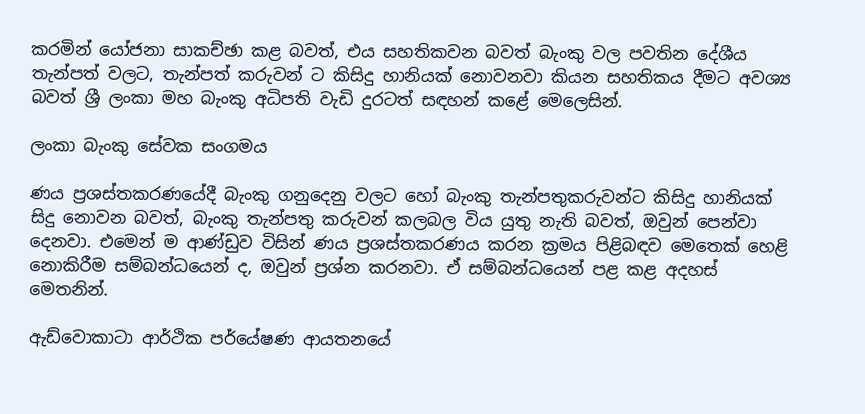කරමින් යෝජනා සාකච්ඡා කළ බවත්, එය සහතිකවන බවත් බැංකු වල පවතින දේශීය තැන්පත් වලට, තැන්පත් කරුවන් ට කිසිදු හානියක් නොවනවා කියන සහතිකය දීමට අවශ්‍ය බවත් ශ්‍රී ලංකා මහ බැංකු අධිපති වැඩි දුරටත් සඳහන් කළේ මෙලෙසින්.

ලංකා බැංකු සේවක සංගමය

ණය ප්‍රශස්තකරණයේදී බැංකු ගනුදෙනු වලට හෝ බැංකු තැන්පතුකරුවන්ට කිසිදු හානියක් සිදු නොවන බවත්, බැංකු තැන්පතු කරුවන් කලබල විය යුතු නැති බවත්, ඔවුන් පෙන්වා දෙනවා. එමෙන් ම ආණ්ඩුව විසින් ණය ප්‍රශස්තකරණය කරන ක්‍රමය පිළිබඳව මෙතෙක් හෙළි නොකිරීම සම්බන්ධයෙන් ද, ඔවුන් ප්‍රශ්න කරනවා. ඒ සම්බන්ධයෙන් පළ කළ අදහස් මෙතනින්.

ඇඩ්වොකාටා ආර්ථික පර්යේෂණ ආයතනයේ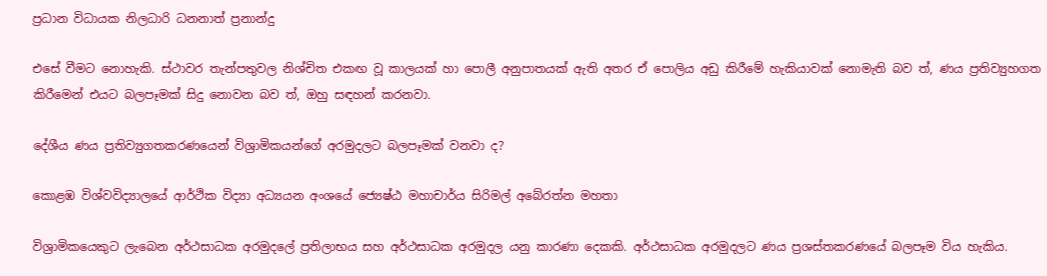ප්‍රධාන විධායක නිලධාරි ධනනාත් ප්‍රනාන්දු

එසේ වීමට නොහැකි. ස්ථාවර තැන්පතුවල නිශ්චිත එකඟ වූ කාලයක් හා පොලී අනුපාතයක් ඇති අතර ඒ පොලිය අඩු කිරීමේ හැකියාවක් නොමැති බව ත්, ණය ප්‍රතිව්‍යුහගත කිරීමෙන් එයට බලපෑමක් සිදු නොවන බව ත්, ඔහු සඳහන් කරනවා.

දේශීය ණය ප්‍රතිව්‍යුගතකරණයෙන් විශ්‍රාමිකයන්ගේ අරමුදලට බලපෑමක් වනවා ද?

කොළඹ විශ්වවිද්‍යාලයේ ආර්ථික විද්‍යා අධ්‍යයන අංශයේ ජ්‍යෙෂ්ඨ මහාචාර්ය සිරිමල් අබේරත්න මහතා

විශ්‍රාමිකයෙකුට ලැබෙන අර්ථසාධක අරමුදලේ ප්‍රතිලාභය සහ අර්ථසාධක අරමුදල යනු කාරණා දෙකකි. අර්ථසාධක අරමුදලට ණය ප්‍රශස්තකරණයේ බලපෑම විය හැකිය.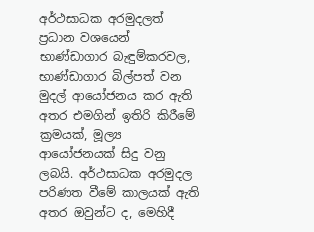අර්ථසාධක අරමුදලත් ප්‍රධාන වශයෙන් භාණ්ඩාගාර බැඳුම්කරවල, භාණ්ඩාගාර බිල්පත් වන මුදල් ආයෝජනය කර ඇති අතර එමගින් ඉතිරි කිරීමේ ක්‍රමයක්, මූල්‍ය ආයෝජනයක් සිදු වනු ලබයි. අර්ථසාධක අරමුදල පරිණත වීමේ කාලයක් ඇති අතර ඔවුන්ට ද, මෙහිදී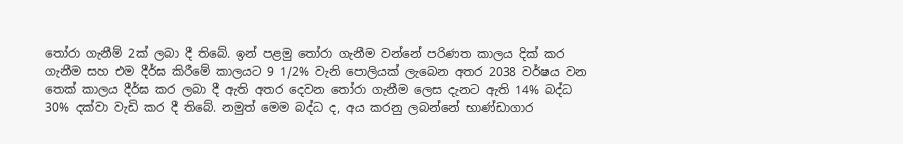තෝරා ගැනීම් 2ක් ලබා දී තිබේ. ඉන් පළමු තෝරා ගැනීම වන්නේ පරිණත කාලය දික් කර ගැනීම සහ එම දීර්ඝ කිරීමේ කාලයට 9 1/2% වැනි පොලියක් ලැබෙන අතර 2038 වර්ෂය වන තෙක් කාලය දීර්ඝ කර ලබා දී ඇති අතර දෙවන තෝරා ගැනීම ලෙස දැනට ඇති 14% බද්ධ 30% දක්වා වැඩි කර දී තිබේ. නමුත් මෙම බද්ධ ද, අය කරනු ලබන්නේ භාණ්ඩාගාර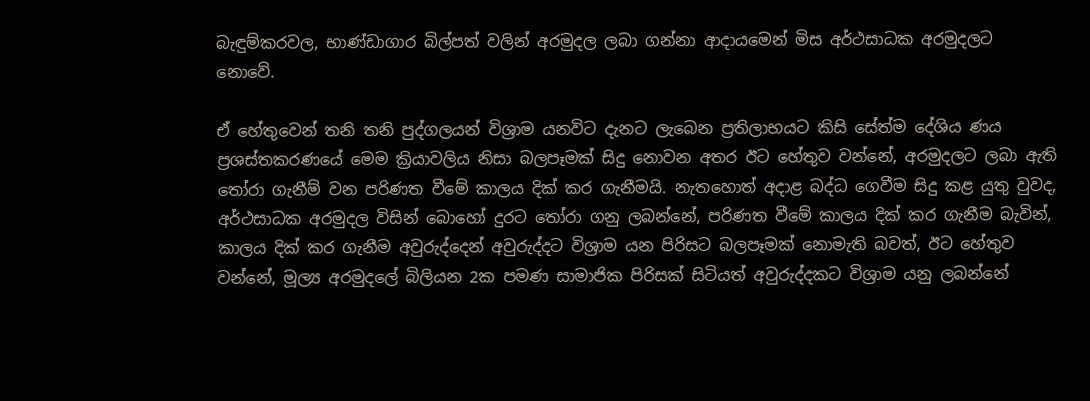බැඳුම්කරවල, භාණ්ඩාගාර බිල්පත් වලින් අරමුදල ලබා ගන්නා ආදායමෙන් මිස අර්ථසාධක අරමුදලට නොවේ.

ඒ හේතුවෙන් තනි තනි පුද්ගලයන් විශ්‍රාම යනවිට දැනට ලැබෙන ප්‍රතිලාභයට කිසි සේත්ම දේශිය ණය ප්‍රශස්තකරණයේ මෙම ක්‍රියාවලිය නිසා බලපෑමක් සිදු නොවන අතර ඊට හේතුව වන්නේ, අරමුදලට ලබා ඇති තෝරා ගැනීම් වන පරිණත වීමේ කාලය දික් කර ගැනීමයි. නැතහොත් අදාළ බද්ධ ගෙවීම සිදු කළ යුතු වුවද, අර්ථසාධක අරමුදල විසින් බොහෝ දුරට තෝරා ගනු ලබන්නේ, පරිණත වීමේ කාලය දික් කර ගැනීම බැවින්, කාලය දික් කර ගැනීම අවුරුද්දෙන් අවුරුද්දට විශ්‍රාම යන පිරිසට බලපෑමක් නොමැති බවත්, ඊට හේතුව වන්නේ, මූල්‍ය අරමුදලේ බිලියන 2ක පමණ සාමාජික පිරිසක් සිටියත් අවුරුද්දකට විශ්‍රාම යනු ලබන්නේ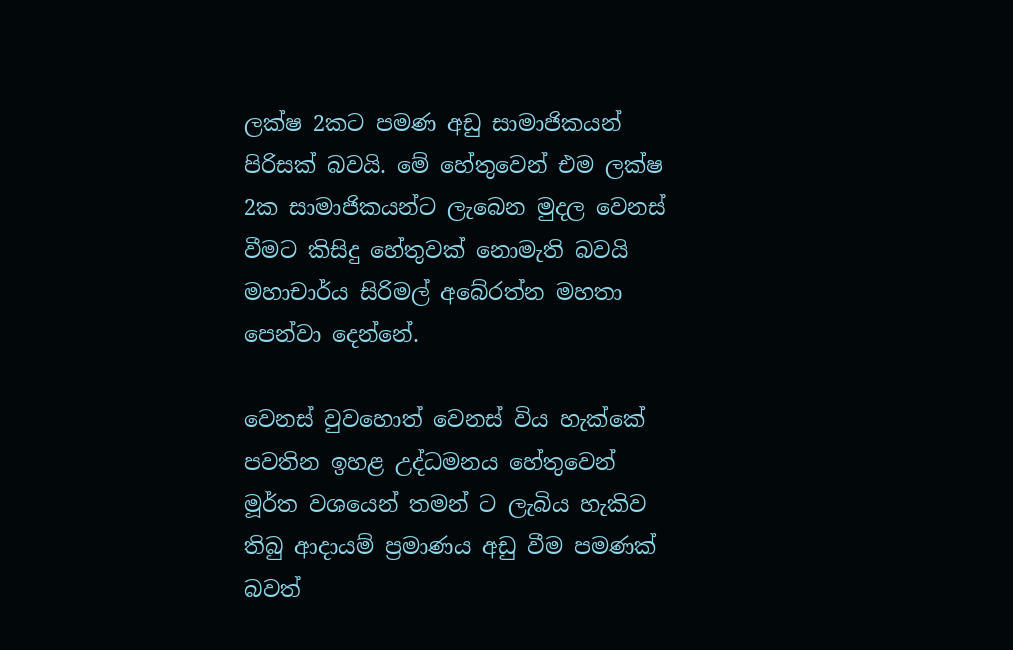ලක්ෂ 2කට පමණ අඩු සාමාජිකයන් පිරිසක් බවයි. මේ හේතුවෙන් එම ලක්ෂ 2ක සාමාජිකයන්ට ලැබෙන මුදල වෙනස් වීමට කිසිදු හේතුවක් නොමැති බවයි මහාචාර්ය සිරිමල් අබේරත්න මහතා පෙන්වා දෙන්නේ.

වෙනස් වුවහොත් වෙනස් විය හැක්කේ පවතින ඉහළ උද්ධමනය හේතුවෙන් මූර්ත වශයෙන් තමන් ට ලැබිය හැකිව තිබු ආදායම් ප්‍රමාණය අඩු වීම පමණක් බවත්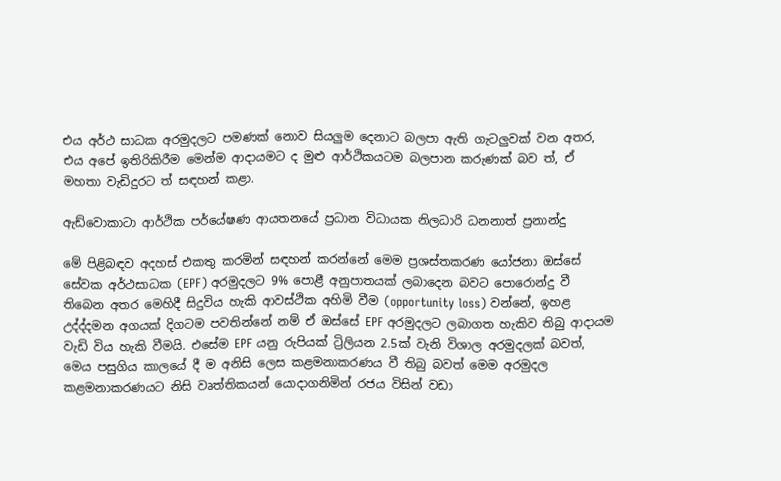එය අර්ථ සාධක අරමුදලට පමණක් නොව සියලුම දෙනාට බලපා ඇති ගැටලුවක් වන අතර, එය අපේ ඉතිරිකිරීම මෙන්ම ආදායමට ද මුළු ආර්ථිකයටම බලපාන කරුණක් බව ත්, ඒ මහතා වැඩිදුරට ත් සඳහන් කළා.

ඇඩ්වොකාටා ආර්ථික පර්යේෂණ ආයතනයේ ප්‍රධාන විධායක නිලධාරි ධනනාත් ප්‍රනාන්දු

මේ පිළිබඳව අදහස් එකතු කරමින් සඳහන් කරන්නේ මෙම ප්‍රශස්තකරණ යෝජනා ඔස්සේ සේවක අර්ථසාධක (EPF) අරමුදලට 9% පොළී අනුපාතයක් ලබාදෙන බවට පොරොන්දු වී තිබෙන අතර මෙහිදී සිදුවිය හැකි ආවස්ථික අහිමි වීම (opportunity loss) වන්නේ, ඉහළ උද්ද්දමන අගයක් දිගටම පවතින්නේ නම් ඒ ඔස්සේ EPF අරමුදලට ලබාගත හැකිව තිබු ආදායම වැඩි විය හැකි වීමයි. එසේම EPF යනු රුපියක් ට්‍රිලියන 2.5ක් වැනි විශාල අරමුදලක් බවත්, මෙය පසුගිය කාලයේ දී ම අනිසි ලෙස කළමනාකරණය වී තිබු බවත් මෙම අරමුදල කළමනාකරණයට නිසි වෘත්තිකයන් යොදාගනිමින් රජය විසින් වඩා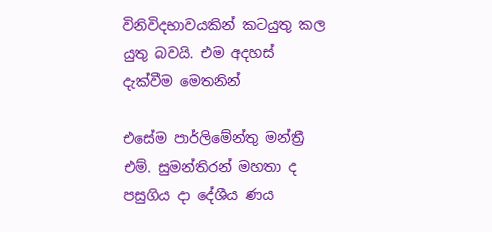විනිවිදභාවයකින් කටයුතු කල යුතු බවයි. එම අදහස් දැක්වීම මෙතනින්

එසේම පාර්ලිමේන්තු මන්ත්‍රී එම්. සුමන්තිරන් මහතා ද පසුගිය දා දේශීය ණය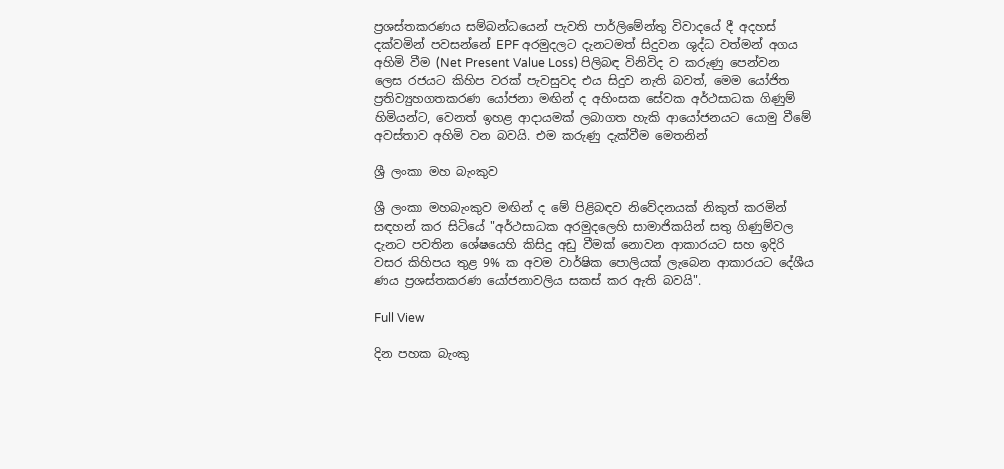ප්‍රශස්තකරණය සම්බන්ධයෙන් පැවති පාර්ලිමේන්තු විවාදයේ දී අදහස් දක්වමින් පවසන්නේ EPF අරමුදලට දැනටමත් සිදුවන ශුද්ධ වත්මන් අගය අහිමි වීම (Net Present Value Loss) පිලිබඳ විනිවිද ව කරුණු පෙන්වන ලෙස රජයට කිහිප වරක් පැවසුවද එය සිදුව නැති බවත්, මෙම යෝජිත ප්‍රතිව්‍යුහගතකරණ යෝජනා මඟින් ද අහිංසක සේවක අර්ථසාධක ගිණුම් හිමියන්ට, වෙනත් ඉහළ ආදායමක් ලබාගත හැකි ආයෝජනයට යොමු වීමේ අවස්තාව අහිමි වන බවයි. එම කරුණු දැක්වීම මෙතනින්

ශ්‍රී ලංකා මහ බැංකුව

ශ්‍රී ලංකා මහබැංකුව මඟින් ද මේ පිළිබඳව නිවේදනයක් නිකුත් කරමින් සඳහන් කර සිටියේ "අර්ථසාධක අරමුදලෙහි සාමාජිකයින් සතු ගිණුම්වල දැනට පවතින ශේෂයෙහි කිසිදු අඩු වීමක් නොවන ආකාරයට සහ ඉදිරි වසර කිහිපය තුළ 9% ක අවම වාර්ෂික පොලියක් ලැබෙන ආකාරයට දේශීය ණය ප්‍රශස්තකරණ යෝජනාවලිය සකස් කර ඇති බවයි".

Full View

දින පහක බැංකු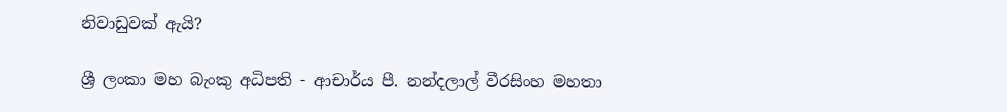නිවාඩුවක් ඇයි?

ශ්‍රී ලංකා මහ බැංකු අධිපති - ආචාර්ය පී. නන්දලාල් වීරසිංහ මහතා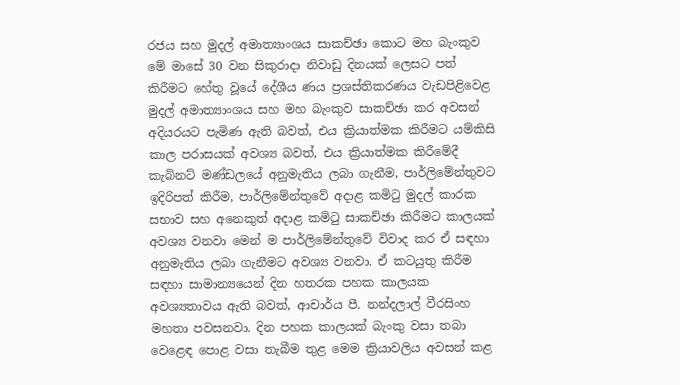රජය සහ මුදල් අමාත්‍යාංශය සාකච්ඡා කොට මහ බැංකුව මේ මාසේ 30 වන සිකුරාදා නිවාඩු දිනයක් ලෙසට පත් කිරීමට හේතු වූයේ දේශීය ණය ප්‍රශස්තිකරණය වැඩපිළිවෙළ මුදල් අමාත්‍යාංශය සහ මහ බැංකුව සාකච්ඡා කර අවසන් අදියරයට පැමිණ ඇති බවත්, එය ක්‍රියාත්මක කිරීමට යම්කිසි කාල පරාසයක් අවශ්‍ය බවත්, එය ක්‍රියාත්මක කිරීමේදී කැබිනට් මණ්ඩලයේ අනුමැතිය ලබා ගැනීම, පාර්ලිමේන්තුවට ඉදිරිපත් කිරීම, පාර්ලිමේන්තුවේ අදාළ කමිටු මුදල් කාරක සභාව සහ අනෙකුත් අදාළ කමිටු සාකච්ඡා කිරීමට කාලයක් අවශ්‍ය වනවා මෙන් ම පාර්ලිමේන්තුවේ විවාද කර ඒ සඳහා අනුමැතිය ලබා ගැනීමට අවශ්‍ය වනවා. ඒ කටයුතු කිරීම සඳහා සාමාන්‍යයෙන් දින හතරක පහක කාලයක අවශ්‍යතාවය ඇති බවත්, ආචාර්ය පී. නන්දලාල් වීරසිංහ මහතා පවසනවා. දින පහක කාලයක් බැංකු වසා තබා වෙළෙඳ පොළ වසා තැබීම තුළ මෙම ක්‍රියාවලිය අවසන් කළ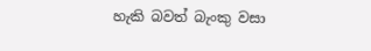හැකි බවත් බැංකු වසා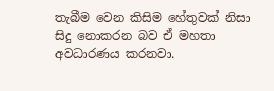තැබීම වෙන කිසිම හේතුවක් නිසා සිදු නොකරන බව ඒ මහතා අවධාරණය කරනවා.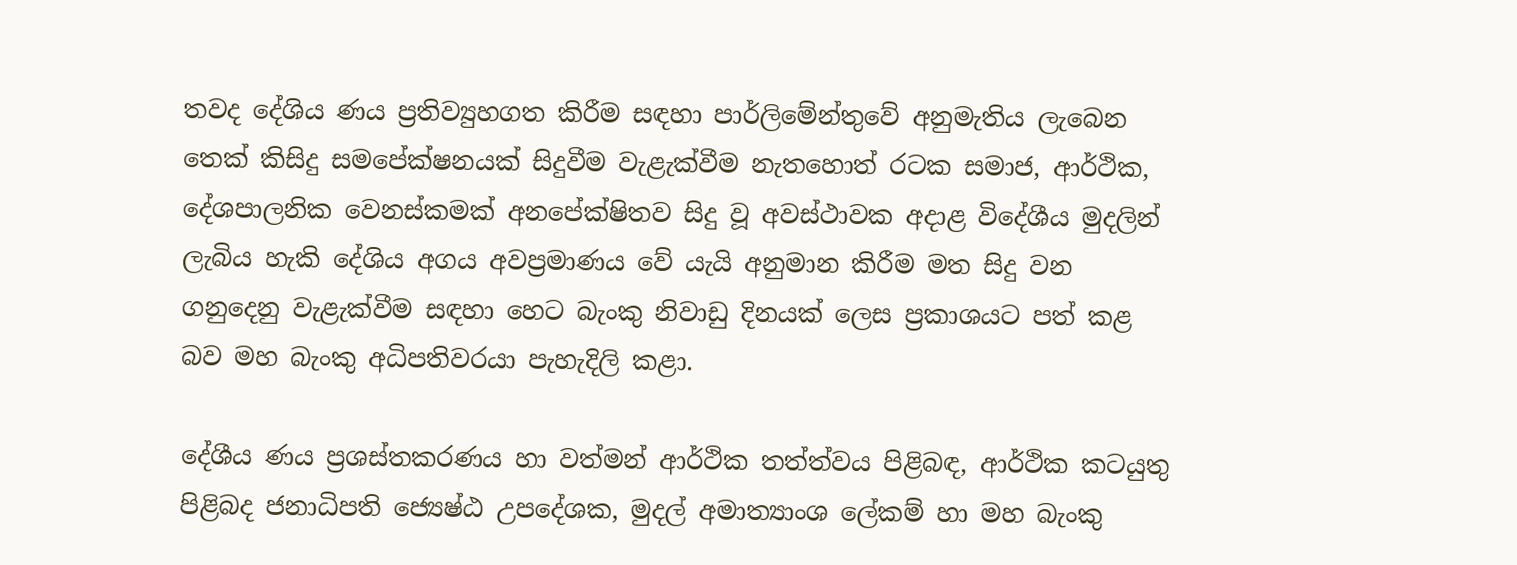තවද දේශිය ණය ප්‍රතිව්‍යුහගත කිරීම සඳහා පාර්ලිමේන්තුවේ අනුමැතිය ලැබෙන තෙක් කිසිදු සමපේක්ෂනයක් සිදුවීම වැළැක්වීම නැතහොත් රටක සමාජ, ආර්ථික, දේශපාලනික වෙනස්කමක් අනපේක්ෂිතව සිදු වූ අවස්ථාවක අදාළ විදේශීය මුදලින් ලැබිය හැකි දේශිය අගය අවප්‍රමාණය වේ යැයි අනුමාන කිරීම මත සිදු වන ගනුදෙනු වැළැක්වීම සඳහා හෙට බැංකු නිවාඩු දිනයක් ලෙස ප්‍රකාශයට පත් කළ බව මහ බැංකු අධිපතිවරයා පැහැදිලි කළා.

දේශීය ණය ප්‍රශස්තකරණය හා වත්මන් ආර්ථික තත්ත්වය පිළිබඳ, ආර්ථික කටයුතු පිළිබද ජනාධිපති ජ්‍යෙෂ්ඨ උපදේශක, මුදල් අමාත්‍යාංශ ලේකම් හා මහ බැංකු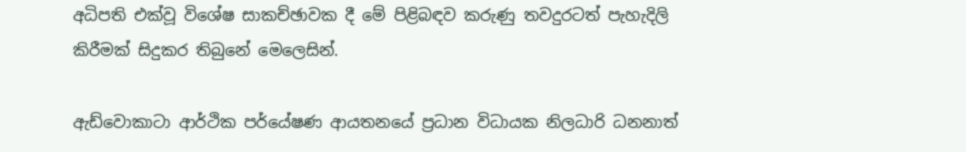අධිපති එක්වූ විශේෂ සාකච්ඡාවක දී මේ පිළිබඳව කරුණු තවදුරටත් පැහැදිලි කිරීමක් සිදුකර තිබුනේ මෙලෙසින්.

ඇඩ්වොකාටා ආර්ථික පර්යේෂණ ආයතනයේ ප්‍රධාන විධායක නිලධාරි ධනනාත්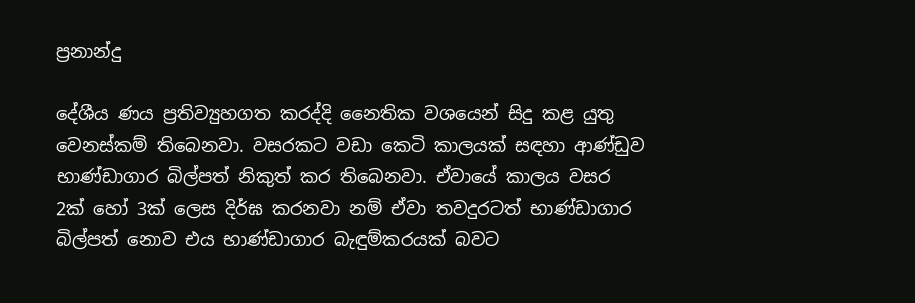ප්‍රනාන්දු

දේශීය ණය ප්‍රතිව්‍යුහගත කරද්දි නෛතික වශයෙන් සිදු කළ යුතු වෙනස්කම් තිබෙනවා. වසරකට වඩා කෙටි කාලයක් සඳහා ආණ්ඩුව භාණ්ඩාගාර බිල්පත් නිකුත් කර තිබෙනවා. ඒවායේ කාල‍ය වසර 2ක් හෝ 3ක් ලෙස දිර්ඝ කරනවා නම් ඒවා තවදුරටත් භාණ්ඩාගාර බිල්පත් නොව එය භාණ්ඩාගාර බැඳුම්කරයක් බවට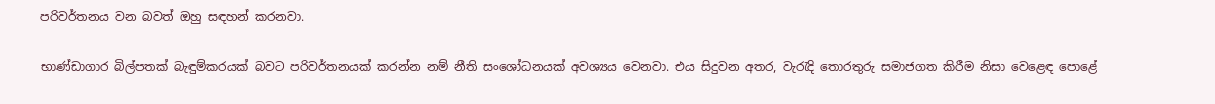පරිවර්තනය වන බවත් ඔහු සඳහන් කරනවා.

භාණ්ඩාගාර බිල්පතක් බැඳුම්කරයක් බවට පරිවර්තනයක් කරන්න නම් නීති සංශෝධනයක් අවශ්‍යය වෙනවා. එය සිදුවන අතර, වැරැදි තොරතුරු සමාජගත කිරීම නිසා වෙළෙඳ පොළේ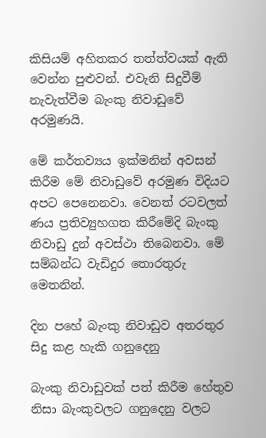කිසියම් අහිතකර තත්ත්වයක් ඇති වෙන්න පුළුවන්. එවැනි සිදුවීම් නැවැත්වීම බැංකු නිවාඩුවේ අරමුණයි.

මේ කර්තව්‍යය ඉක්මනින් අවසන් කිරීම මේ නිවාඩුවේ අරමුණ විදියට අපට පෙනෙනවා. වෙනත් රටවලත් ණය ප්‍රතිව්‍යුහගත කිරීමේදි බැංකු නිවාඩු දුන් අවස්ථා තිබෙනවා. මේ සම්බන්ධ වැඩිදුර තොරතුරු මෙතනින්.

දින පහේ බැංකු නිවාඩුව අතරතුර සිදු කළ හැකි ගනුදෙනු

බැංකු නිවාඩුවක් පත් කිරීම හේතුව නිසා බැංකුවලට ගනුදෙනු වලට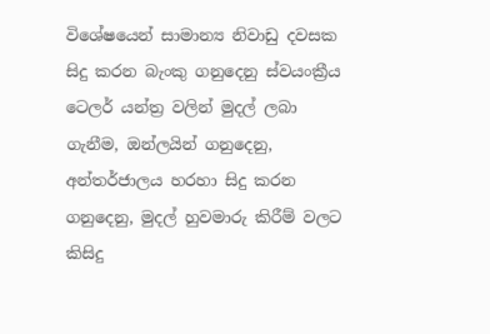විශේෂයෙන් සාමාන්‍ය නිවාඩු දවසක සිදු කරන බැංකු ගනුදෙනු ස්වයංක්‍රීය ටෙලර් යන්ත්‍ර වලින් මුදල් ලබා ගැනීම, ඔන්ලයින් ගනුදෙනු, අන්තර්ජාලය හරහා සිදු කරන ගනුදෙනු, මුදල් හුවමාරු කිරීම් වලට කිසිදු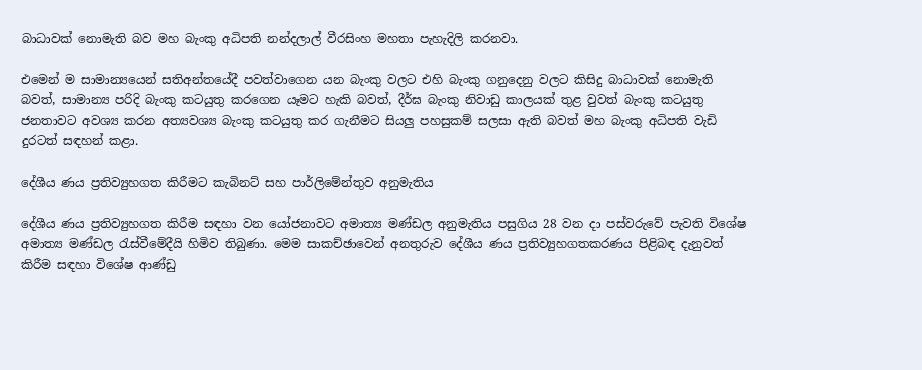බාධාවක් නොමැති බව මහ බැංකු අධිපති නන්දලාල් වීරසිංහ මහතා පැහැදිලි කරනවා.

එමෙන් ම සාමාන්‍යයෙන් සතිඅන්තයේදී පවත්වාගෙන යන බැංකු වලට එහි බැංකු ගනුදෙනු වලට කිසිදු බාධාවක් නොමැති බවත්, සාමාන්‍ය පරිදි බැංකු කටයුතු කරගෙන යෑමට හැකි බවත්, දීර්ඝ බැංකු නිවාඩු කාලයක් තුළ වුවත් බැංකු කටයුතු ජනතාවට අවශ්‍ය කරන අත්‍යවශ්‍ය බැංකු කටයුතු කර ගැනීමට සියලු පහසුකම් සලසා ඇති බවත් මහ බැංකු අධිපති වැඩි දුරටත් සඳහන් කළා.

දේශීය ණය ප්‍රතිව්‍යුහගත කිරීමට කැබිනට් සහ පාර්ලිමේන්තුව අනුමැතිය

දේශීය ණය ප්‍රතිව්‍යුහගත කිරීම සඳහා වන යෝජනාවට අමාත්‍ය මණ්ඩල අනුමැතිය පසුගිය 28 වන දා පස්වරුවේ පැවති විශේෂ අමාත්‍ය මණ්ඩල රැස්වීමේදීයි හිමිව තිබුණා. මෙම සාකච්ඡාවෙන් අනතුරුව දේශීය ණය ප්‍රතිව්‍යුහගතකරණය පිළිබඳ දැනුවත් කිරීම සඳහා විශේෂ ආණ්ඩු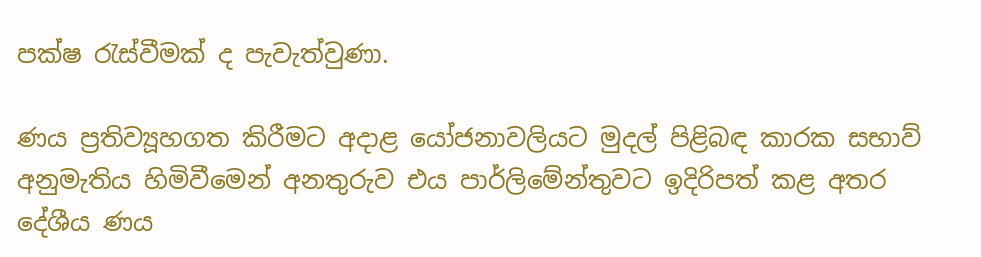පක්ෂ රැස්වීමක් ද පැවැත්වුණා.

ණය ප්‍රතිව්‍යූහගත කිරීමට අදාළ යෝජනාවලියට මුදල් පිළිබඳ කාරක සභාව් අනුමැතිය හිමිවීමෙන් අනතුරුව එය පාර්ලිමේන්තුවට ඉදිරිපත් කළ අතර දේශීය ණය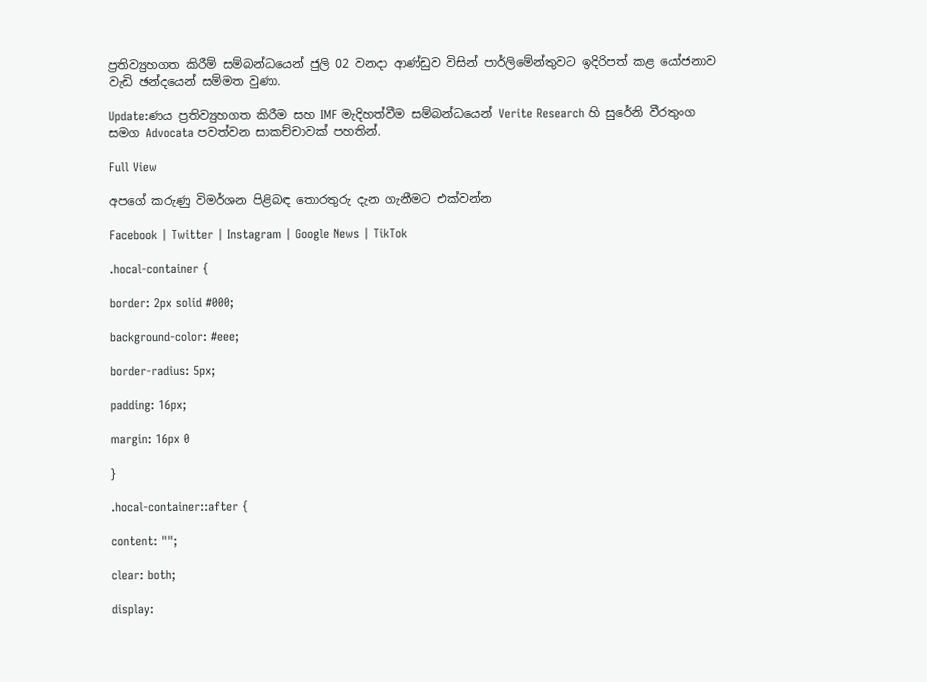ප්‍රතිව්‍යුහගත කිරීම් සම්බන්ධයෙන් ජුලි 02 වනදා ආණ්ඩුව විසින් පාර්ලිමේන්තුවට ඉදිරිපත් කළ යෝජනාව වැඩි ඡන්දයෙන් සම්මත වුණා.

Update:ණය ප්‍රතිව්‍යුහගත කිරීම සහ IMF මැදිහත්වීම සම්බන්ධයෙන් Verite Research හි සුරේනි වීරතුංග සමග Advocata පවත්වන සාකච්චාවක් පහතින්.

Full View

අපගේ කරුණු විමර්ශන පිළිබඳ තොරතුරු දැන ගැනීමට එක්වන්න

Facebook | Twitter | Instagram | Google News | TikTok

.hocal-container {

border: 2px solid #000;

background-color: #eee;

border-radius: 5px;

padding: 16px;

margin: 16px 0

}

.hocal-container::after {

content: "";

clear: both;

display: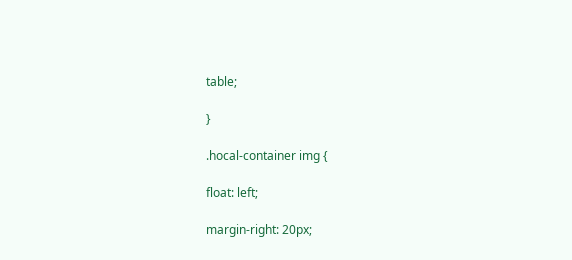table;

}

.hocal-container img {

float: left;

margin-right: 20px;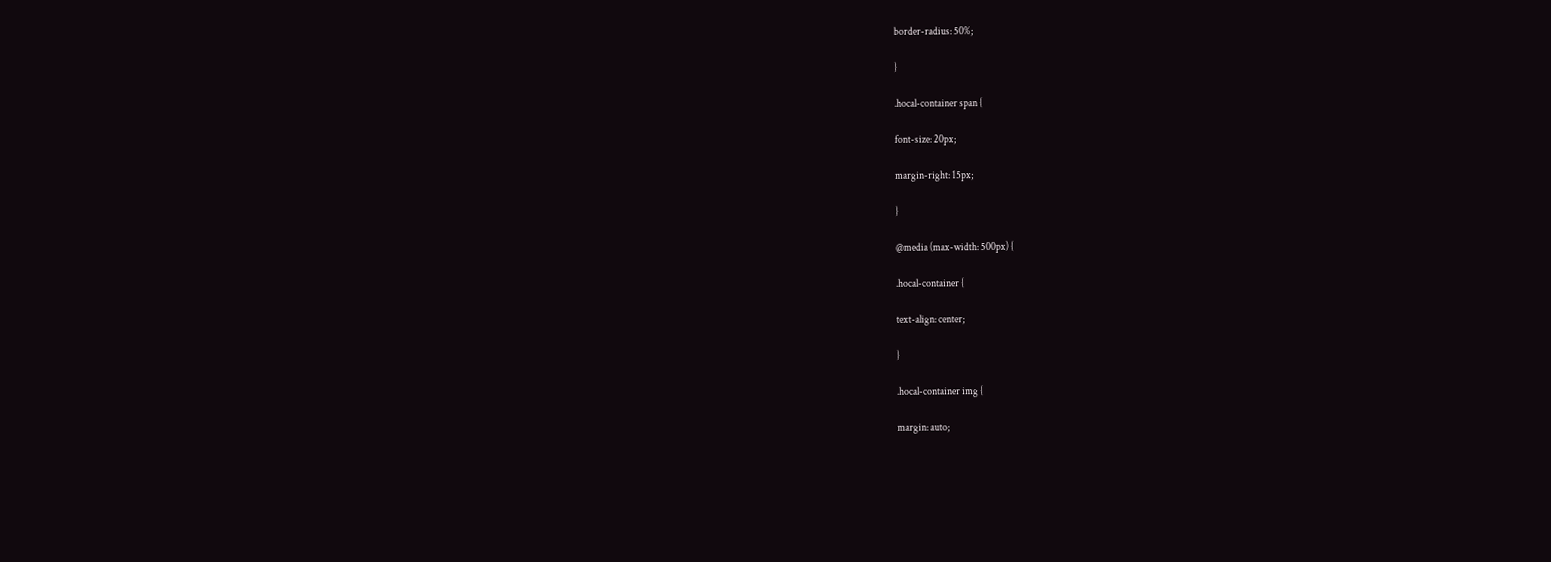border-radius: 50%;

}

.hocal-container span {

font-size: 20px;

margin-right: 15px;

}

@media (max-width: 500px) {

.hocal-container {

text-align: center;

}

.hocal-container img {

margin: auto;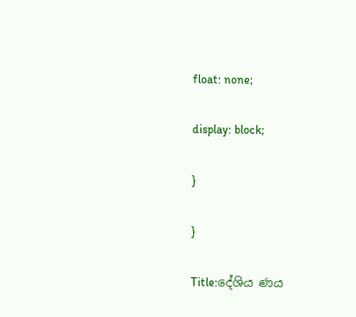float: none;

display: block;

}

}

Title:දේශිය ණය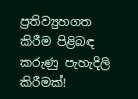ප්‍රතිව්‍යුහගත කිරීම පිළිබඳ කරුණු පැහැදිලි කිරීමක්!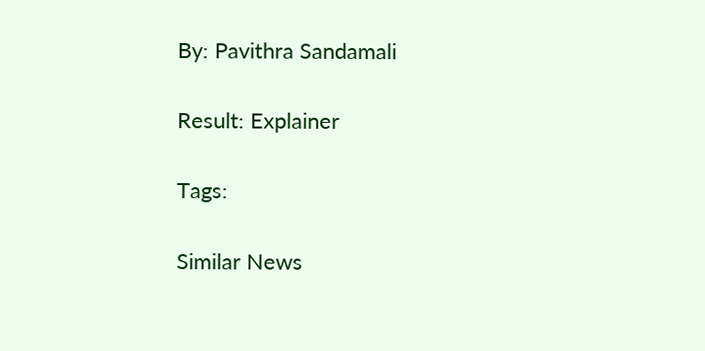By: Pavithra Sandamali

Result: Explainer

Tags:

Similar News